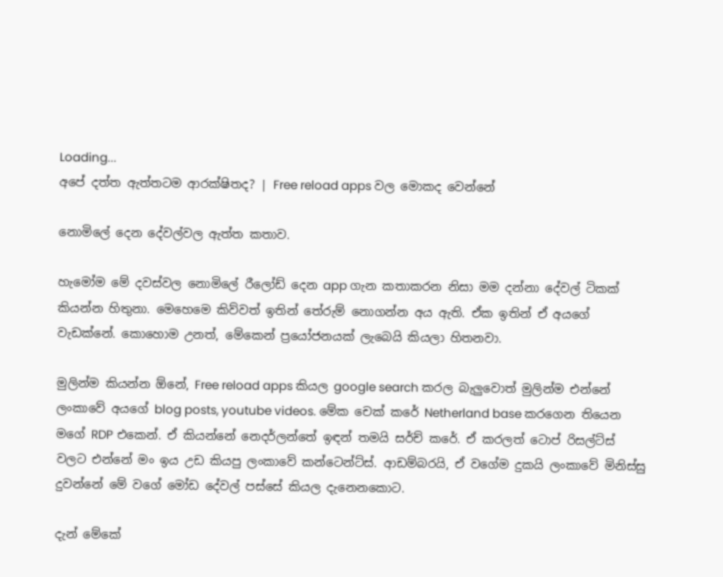Loading...
අපේ දත්ත ඇත්තටම ආරක්ෂිතද? | Free reload apps වල මොකද වෙන්නේ

නොමිලේ දෙන දේවල්වල ඇත්ත කතාව.

හැමෝම මේ දවස්වල නොමිලේ රීලෝඩ් දෙන app ගැන කතාකරන නිසා මම දන්නා දේවල් ටිකක් කියන්න හිතුනා. මෙහෙමෙ කිව්වත් ඉතින් තේරුම් නොගන්න අය ඇති. ඒක ඉතින් ඒ අයගේ වැඩක්නේ. කොහොම උනත්, මේකෙන් ප්‍රයෝජනයක් ලැබෙයි කියලා හිතනවා.

මුලින්ම කියන්න ඕනේ, Free reload apps කියල google search කරල බැලුවොත් මුලින්ම එන්නේ ලංකාවේ අයගේ blog posts, youtube videos. මේක චෙක් කරේ Netherland base කරගෙන තියෙන මගේ RDP එකෙන්. ඒ කියන්නේ නෙදර්ලන්තේ ඉඳන් තමයි සර්ච් කරේ. ඒ කරලත් ටොප් රිසල්ට්ස් වලට එන්නේ මං ඉය උඩ කියපු ලංකාවේ කන්ටෙන්ට්ස්. ආඩම්බරයි, ඒ වගේම දුකයි ලංකාවේ මිනිස්සු දුවන්නේ මේ වගේ මෝඩ දේවල් පස්සේ කියල දැනෙනකොට.

දැන් මේකේ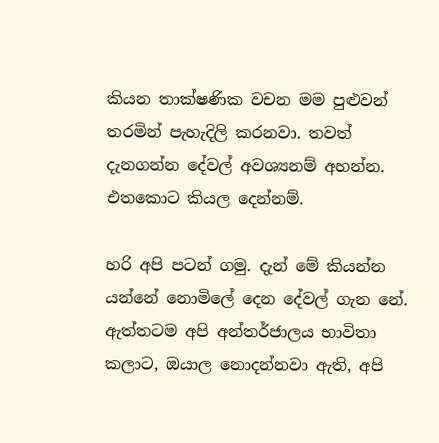කියන තාක්ෂණික වචන මම පුළුවන් තරමින් පැහැදිලි කරනවා. තවත් දැනගන්න දේවල් අවශ්‍යනම් අහන්න. එතකොට කියල දෙන්නම්.

හරි අපි පටන් ගමු. දැන් මේ කියන්න යන්නේ නොමිලේ දෙන දේවල් ගැන නේ. ඇත්තටම අපි අන්තර්ජාලය භාවිතා කලාට, ඔයාල නොදන්නවා ඇති, අපි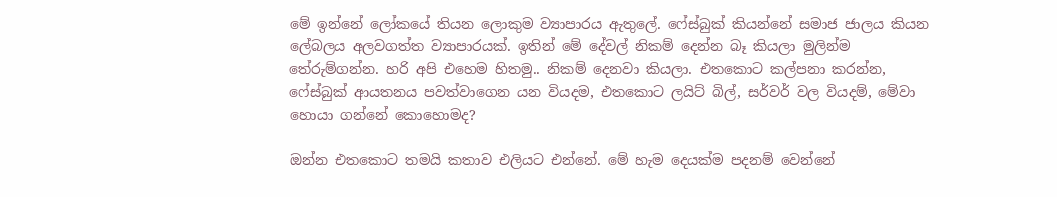මේ ඉන්නේ ලෝකයේ තියන ලොකුම ව්‍යාපාරය ඇතුලේ. ෆේස්බුක් කියන්නේ සමාජ ජාලය කියන ලේබලය අලවගත්ත ව්‍යාපාරයක්. ඉතින් මේ දේවල් නිකම් දෙන්න බෑ කියලා මුලින්ම තේරුම්ගන්න. හරි අපි එහෙම හිතමු.. නිකම් දෙනවා කියලා. එතකොට කල්පනා කරන්න, ෆේස්බුක් ආයතනය පවත්වාගෙන යන වියදම, එතකොට ලයිට් බිල්, සර්වර් වල වියදම්, මේවා හොයා ගන්නේ කොහොමද?

ඔන්න එතකොට තමයි කතාව එලියට එන්නේ. මේ හැම දෙයක්ම පදනම් වෙන්නේ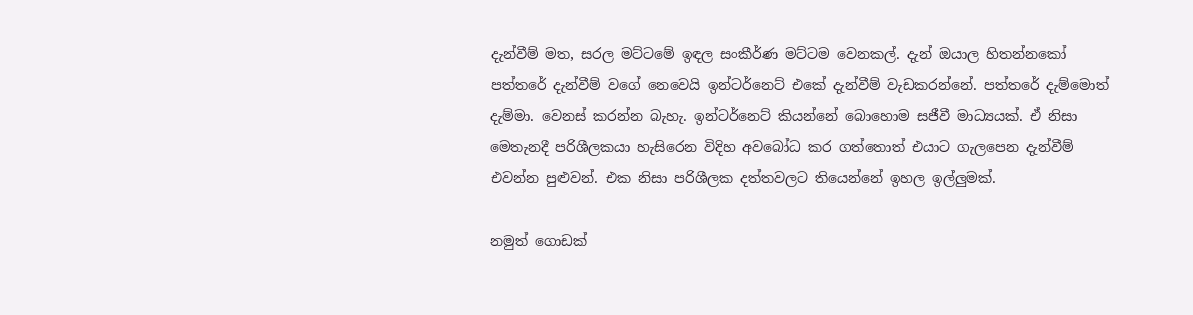දැන්වීම් මත, සරල මට්ටමේ ඉඳල සංකීර්ණ මට්ටම වෙනකල්. දැන් ඔයාල හිතන්නකෝ පත්තරේ දැන්වීම් වගේ නෙවෙයි ඉන්ටර්නෙට් එකේ දැන්වීම් වැඩකරන්නේ. පත්තරේ දැම්මොත් දැම්මා. වෙනස් කරන්න බැහැ. ඉන්ටර්නෙට් කියන්නේ බොහොම සජීවී මාධ්‍යයක්. ඒ නිසා මෙතැනදී පරිශීලකයා හැසිරෙන විදිහ අවබෝධ කර ගත්තොත් එයාට ගැලපෙන දැන්වීම් එවන්න පුළුවන්. එක නිසා පරිශීලක දත්තවලට තියෙන්නේ ඉහල ඉල්ලුමක්.

නමුත් ගොඩක්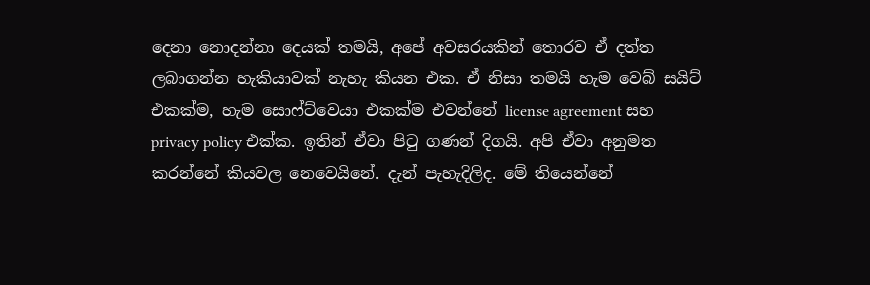දෙනා නොදන්නා දෙයක් තමයි, අපේ අවසරයකින් තොරව ඒ දත්ත ලබාගන්න හැකියාවක් නැහැ කියන එක. ඒ නිසා තමයි හැම වෙබ් සයිට් එකක්ම, හැම සොෆ්ට්වෙයා එකක්ම එවන්නේ license agreement සහ privacy policy එක්ක. ඉතින් ඒවා පිටු ගණන් දිගයි. අපි ඒවා අනුමත කරන්නේ කියවල නෙවෙයිනේ. දැන් පැහැදිලිද. මේ තියෙන්නේ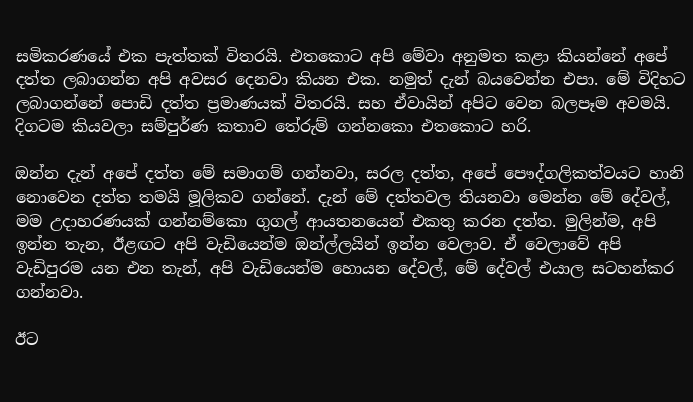සමිකරණයේ එක පැත්තක් විතරයි. එතකොට අපි මේවා අනුමත කළා කියන්නේ අපේ දත්ත ලබාගන්න අපි අවසර දෙනවා කියන එක. නමුත් දැන් බයවෙන්න එපා. මේ විදිහට ලබාගන්නේ පොඩි දත්ත ප්‍රමාණයක් විතරයි. සහ ඒවායින් අපිට වෙන බලපෑම අවමයි. දිගටම කියවලා සම්පුර්ණ කතාව තේරුම් ගන්නකො එතකොට හරි.

ඔන්න දැන් අපේ දත්ත මේ සමාගම් ගන්නවා, සරල දත්ත, අපේ පෞද්ගලිකත්වයට හානි නොවෙන දත්ත තමයි මූලිකව ගන්නේ. දැන් මේ දත්තවල තියනවා මෙන්න මේ දේවල්, මම උදාහරණයක් ගන්නම්කො ගුගල් ආයතනයෙන් එකතු කරන දත්ත. මුලින්ම, අපි ඉන්න තැන, ඊළඟට අපි වැඩියෙන්ම ඔන්ල්ලයින් ඉන්න වෙලාව. ඒ වෙලාවේ අපි වැඩිපුරම යන එන තැන්, අපි වැඩියෙන්ම හොයන දේවල්, මේ දේවල් එයාල සටහන්කර ගන්නවා.

ඊට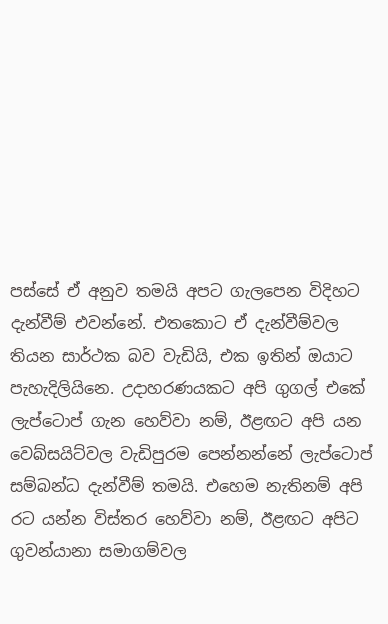පස්සේ ඒ අනුව තමයි අපට ගැලපෙන විදිහට දැන්වීම් එවන්නේ. එතකොට ඒ දැන්වීම්වල තියන සාර්ථක බව වැඩියි, එක ඉතින් ඔයාට පැහැදිලියිනෙ. උදාහරණයකට අපි ගුගල් එකේ ලැප්ටොප් ගැන හෙව්වා නම්, ඊළඟට අපි යන වෙබ්සයිට්වල වැඩිපුරම පෙන්නන්නේ ලැප්ටොප් සම්බන්ධ දැන්වීම් තමයි. එහෙම නැතිනම් අපි රට යන්න විස්තර හෙව්වා නම්, ඊළඟට අපිට ගුවන්යානා සමාගම්වල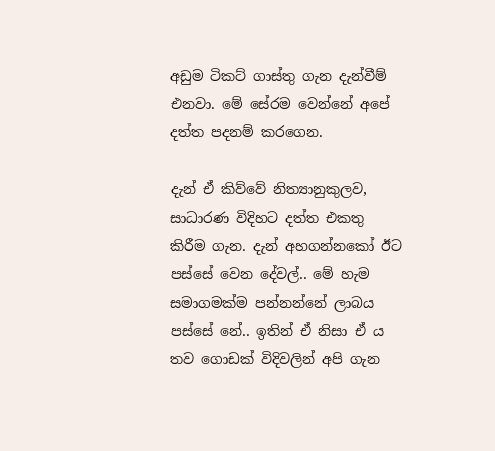අඩුම ටිකට් ගාස්තු ගැන දැන්වීම් එනවා. මේ සේරම වෙන්නේ අපේ දත්ත පදනම් කරගෙන.

දැන් ඒ කිව්වේ නිත්‍යානුකුලව, සාධාරණ විදිහට දත්ත එකතු කිරීම ගැන. දැන් අහගන්නකෝ ඊට පස්සේ වෙන දේවල්.. මේ හැම සමාගමක්ම පන්නන්නේ ලාබය පස්සේ නේ.. ඉතින් ඒ නිසා ඒ ය තව ගොඩක් විදිවලින් අපි ගැන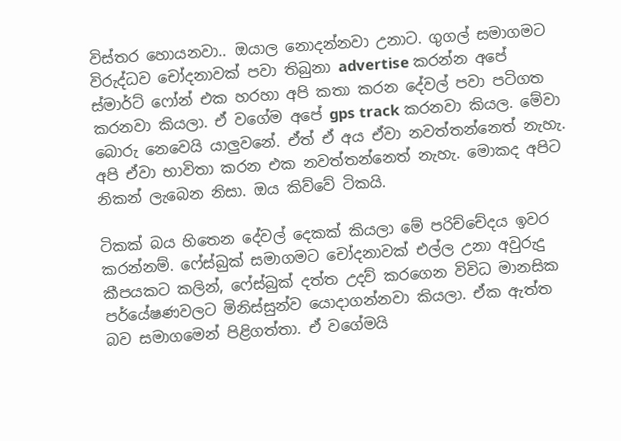විස්තර හොයනවා.. ඔයාල නොදන්නවා උනාට. ගුගල් සමාගමට විරුද්ධව චෝදනාවක් පවා තිබුනා advertise කරන්න අපේ ස්මාර්ට් ෆෝන් එක හරහා අපි කතා කරන දේවල් පවා පටිගත කරනවා කියලා. ඒ වගේම අපේ gps track කරනවා කියල. මේවා බොරු නෙවෙයි යාලුවනේ. ඒත් ඒ අය ඒවා නවත්තන්නෙත් නැහැ. අපි ඒවා භාවිතා කරන එක නවත්තන්නෙත් නැහැ. මොකද අපිට නිකන් ලැබෙන නිසා. ඔය කිව්වේ ටිකයි.

ටිකක් බය හිතෙන දේවල් දෙකක් කියලා මේ පරිච්චේදය ඉවර කරන්නම්. ෆේස්බුක් සමාගමට චෝදනාවක් එල්ල උනා අවුරුදු කීපයකට කලින්, ෆේස්බුක් දත්ත උදව් කරගෙන විවිධ මානසික පර්යේෂණවලට මිනිස්සුන්ව යොදාගන්නවා කියලා. ඒක ඇත්ත බව සමාගමෙන් පිළිගත්තා. ඒ වගේමයි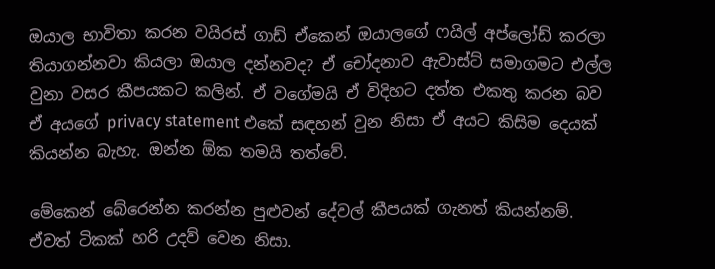ඔයාල භාවිතා කරන වයිරස් ගාඩ් ඒකෙන් ඔයාලගේ ෆයිල් අප්ලෝඩ් කරලා තියාගන්නවා කියලා ඔයාල දන්නවද? ඒ චෝදනාව ඇවාස්ට් සමාගමට එල්ල වුනා වසර කීපයකට කලින්. ඒ වගේමයි ඒ විදිහට දත්ත එකතු කරන බව ඒ අයගේ privacy statement එකේ සඳහන් වුන නිසා ඒ අයට කිසිම දෙයක් කියන්න බැහැ. ඔන්න ඕක තමයි තත්වේ.

මේකෙන් බේරෙන්න කරන්න පුළුවන් දේවල් කීපයක් ගැනත් කියන්නම්. ඒවත් ටිකක් හරි උදව් වෙන නිසා.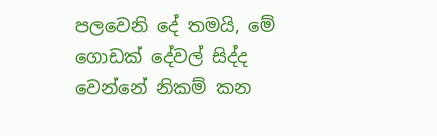පලවෙනි දේ තමයි, මේ ගොඩක් දේවල් සිද්ද වෙන්නේ නිකම් කන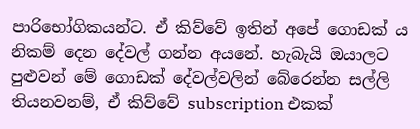පාරිභෝගිකයන්ට. ඒ කිව්වේ ඉතින් අපේ ගොඩක් ය නිකම් දෙන දේවල් ගන්න අයනේ. හැබැයි ඔයාලට පුළුවන් මේ ගොඩක් දේවල්වලින් බේරෙන්න සල්ලි තියනවනම්, ඒ කිව්වේ subscription එකක්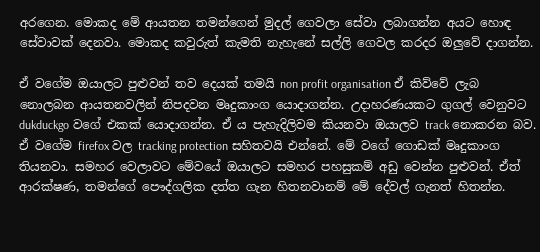අරගෙන. මොකද මේ ආයතන තමන්ගෙන් මුදල් ගෙවලා සේවා ලබාගන්න අයට හොඳ සේවාවක් දෙනවා. මොකද කවුරුත් කැමති නැහැනේ සල්ලි ගෙවල කරදර ඔලුවේ දාගන්න.

ඒ වගේම ඔයාලට පුළුවන් තව දෙයක් තමයි non profit organisation ඒ කිව්වේ ලැබ නොලබන ආයතනවලින් නිපදවන මෘදුකාංග යොදාගන්න. උදාහරණයකට ගුගල් වෙනුවට dukduckgo වගේ එකක් යොදාගන්න. ඒ ය පැහැදිලිවම කියනවා ඔයාලව track නොකරන බව. ඒ වගේම firefox වල tracking protection සහිතවයි එන්නේ. මේ වගේ ගොඩක් මෘදුකාංග තියනවා. සමහර වෙලාවට මේවයේ ඔයාලට සමහර පහසුකම් අඩු වෙන්න පුළුවන්. ඒත් ආරක්ෂණ, තමන්ගේ පෞද්ගලික දත්ත ගැන හිතනවානම් මේ දේවල් ගැනත් හිතන්න.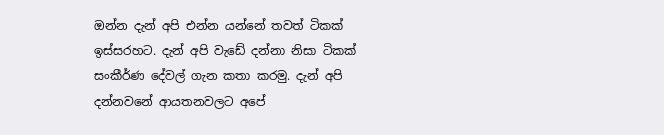ඔන්න දැන් අපි එන්න යන්නේ තවත් ටිකක් ඉස්සරහට. දැන් අපි වැඩේ දන්නා නිසා ටිකක් සංකීර්ණ දේවල් ගැන කතා කරමු. දැන් අපි දන්නවනේ ආයතනවලට අපේ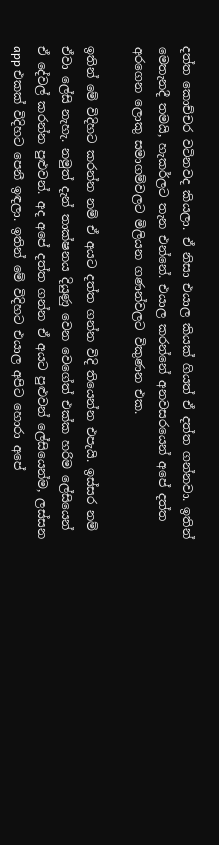දත්ත කොච්චර වටිනවද කියලා. ඒ නිසා එයාල කියක් ගියත් ඒ දත්ත ගන්නවා. ඉතින් මෙතැනදී තමයි, හැකර්ලට තැන එන්නේ. එයාල කරන්නේ අනවසරයෙන් අපේ දත්ත අරගෙන ලොකු සමාගම්වලට මිලියන ගණන්වලට විකුණන එක.

ඉතින් මේ විදිහට කරන්න නම් ඒ අයට දත්ත ගන්න විදි තියෙන්න එපැයි. ඉස්සර නම් ඒවා ලේසි නැහැ. නමුත් දැන් තාක්ෂනය දියුණු වෙන වෙගේත් එක්ක හරිම ලේසියෙන් ඒ දේවල් කරන්න පුළුවන්. අද අපේ දත්ත ගන්න ඒ අයට පුළුවන් ලේසියෙන්ම, ලස්සන app එකක් විදිහට පෙනී ඉඳලා. ඉතින් මේ විදිහට එයාල අපිට හොරා අපේ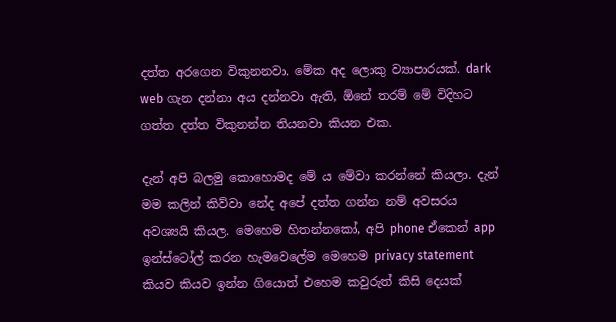දත්ත අරගෙන විකුනනවා. මේක අද ලොකු ව්‍යාපාරයක්. dark web ගැන දන්නා අය දන්නවා ඇති, ඕනේ තරම් මේ විදිහට ගත්ත දත්ත විකුනන්න තියනවා කියන එක.

දැන් අපි බලමු කොහොමද මේ ය මේවා කරන්නේ කියලා. දැන් මම කලින් කිව්වා නේද අපේ දත්ත ගන්න නම් අවසරය අවශ්‍යයි කියල. මෙහෙම හිතන්නකෝ, අපි phone ඒකෙන් app ඉන්ස්ටෝල් කරන හැමවෙලේම මෙහෙම privacy statement කියව කියව ඉන්න ගියොත් එහෙම කවුරුත් කිසි දෙයක්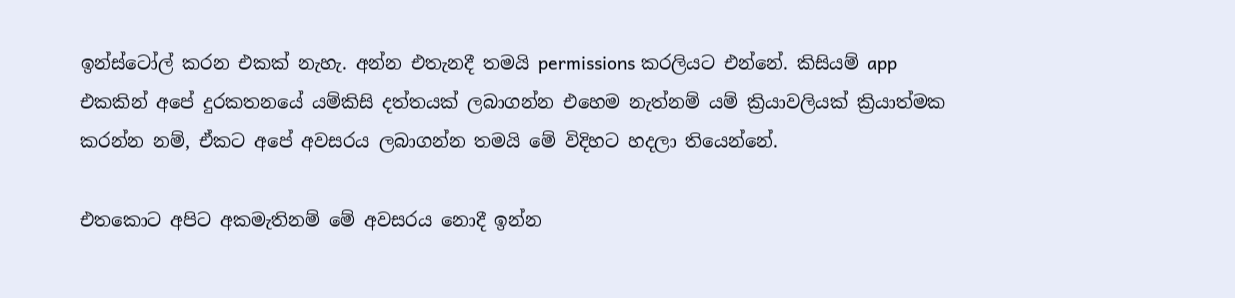ඉන්ස්ටෝල් කරන එකක් නැහැ. අන්න එතැනදී තමයි permissions කරලියට එන්නේ. කිසියම් app එකකින් අපේ දුරකතනයේ යම්කිසි දත්තයක් ලබාගන්න එහෙම නැත්නම් යම් ක්‍රියාවලියක් ක්‍රියාත්මක කරන්න නම්, ඒකට අපේ අවසරය ලබාගන්න තමයි මේ විදිහට හදලා තියෙන්නේ.

එතකොට අපිට අකමැතිනම් මේ අවසරය නොදී ඉන්න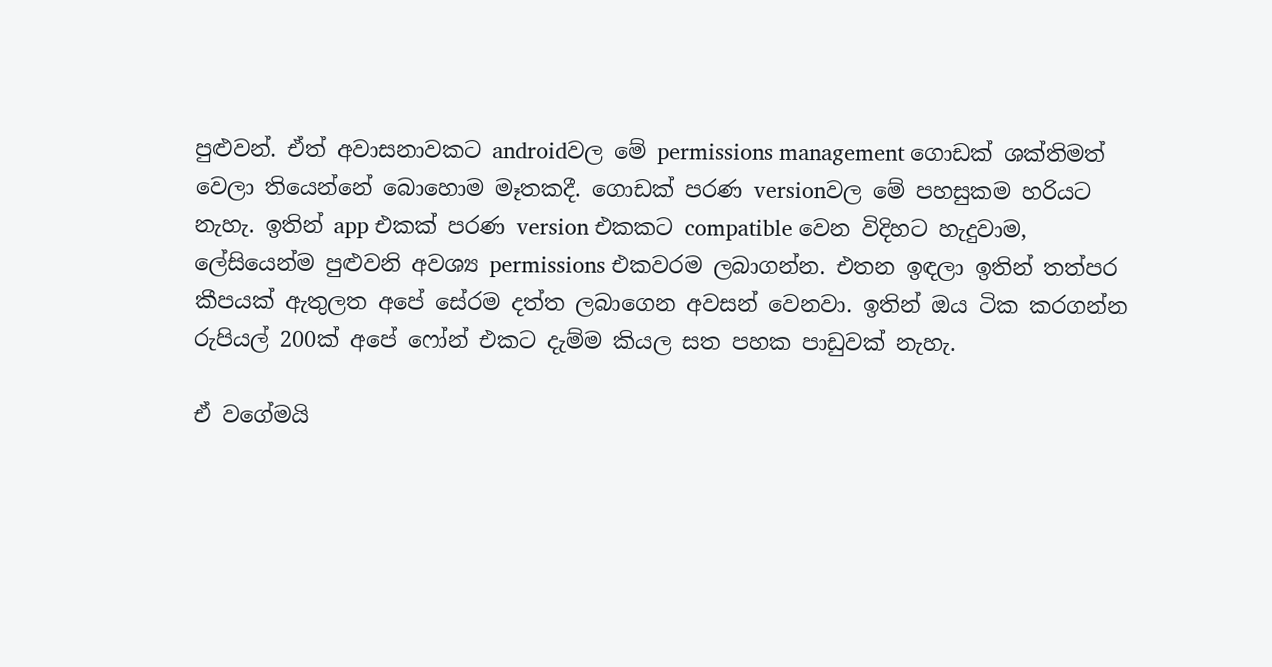පුළුවන්. ඒත් අවාසනාවකට androidවල මේ permissions management ගොඩක් ශක්තිමත් වෙලා තියෙන්නේ බොහොම මෑතකදී. ගොඩක් පරණ versionවල මේ පහසුකම හරියට නැහැ. ඉතින් app එකක් පරණ version එකකට compatible වෙන විදිහට හැදුවාම, ලේසියෙන්ම පුළුවනි අවශ්‍ය permissions එකවරම ලබාගන්න. එතන ඉඳලා ඉතින් තත්පර කීපයක් ඇතුලත අපේ සේරම දත්ත ලබාගෙන අවසන් වෙනවා. ඉතින් ඔය ටික කරගන්න රුපියල් 200ක් අපේ ෆෝන් එකට දැම්ම කියල සත පහක පාඩුවක් නැහැ.

ඒ වගේමයි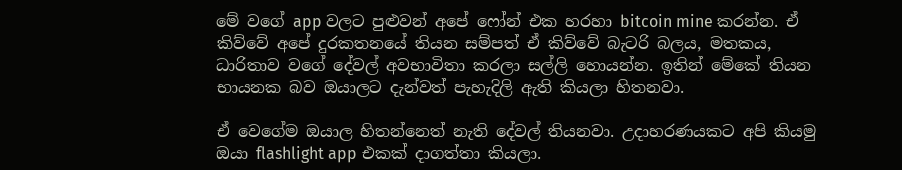මේ වගේ app වලට පුළුවන් අපේ ෆෝන් එක හරහා bitcoin mine කරන්න. ඒ කිව්වේ අපේ දුරකතනයේ තියන සම්පත් ඒ කිව්වේ බැටරි බලය, මතකය, ධාරිතාව වගේ දේවල් අවභාවිතා කරලා සල්ලි හොයන්න. ඉතින් මේකේ තියන භායනක බව ඔයාලට දැන්වත් පැහැදිලි ඇති කියලා හිතනවා.

ඒ වෙගේම ඔයාල හිතන්නෙත් නැති දේවල් තියනවා. උදාහරණයකට අපි කියමු ඔයා flashlight app එකක් දාගත්තා කියලා.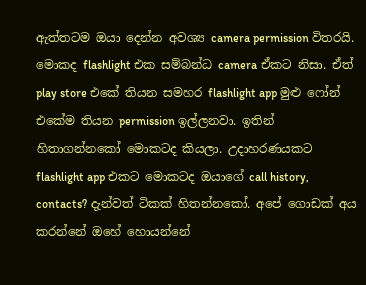ඇත්තටම ඔයා දෙන්න අවශ්‍ය camera permission විතරයි. මොකද flashlight එක සම්බන්ධ camera ඒකට නිසා. ඒත් play store එකේ තියන සමහර flashlight app මුළු ෆෝන් එකේම තියන permission ඉල්ලනවා. ඉතින් හිතාගන්නකෝ මොකටද කියලා. උදාහරණයකට flashlight app එකට මොකටද ඔයාගේ call history, contacts? දැන්වත් ටිකක් හිතන්නකෝ. අපේ ගොඩක් අය කරන්නේ ඔහේ හොයන්නේ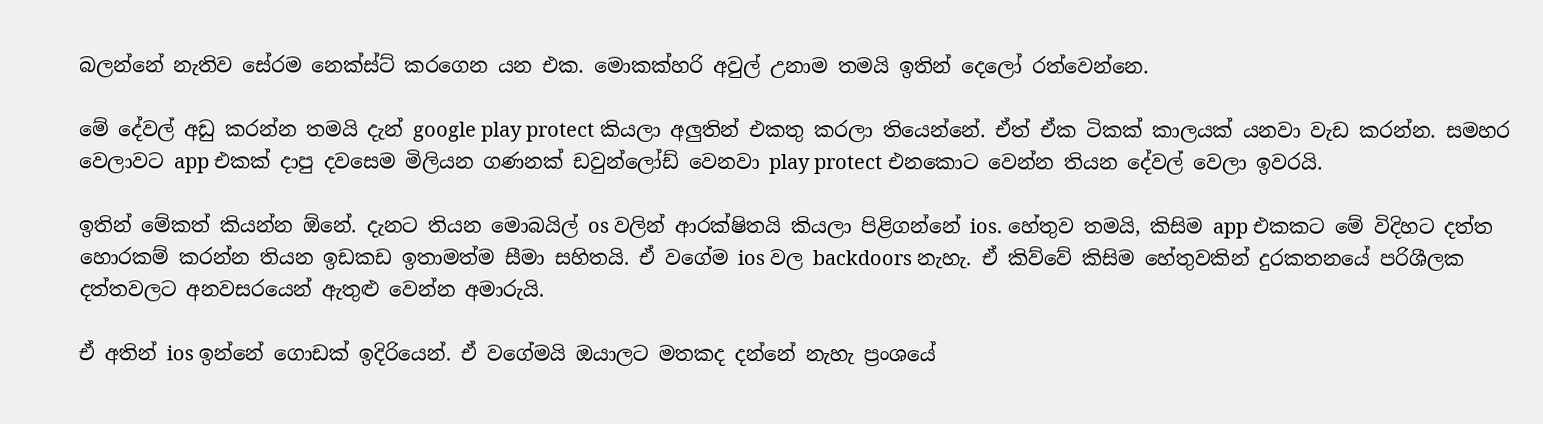බලන්නේ නැතිව සේරම නෙක්ස්ට් කරගෙන යන එක. මොකක්හරි අවුල් උනාම තමයි ඉතින් දෙලෝ රත්වෙන්නෙ.

මේ දේවල් අඩු කරන්න තමයි දැන් google play protect කියලා අලුතින් එකතු කරලා තියෙන්නේ. ඒත් ඒක ටිකක් කාලයක් යනවා වැඩ කරන්න. සමහර වෙලාවට app එකක් දාපු දවසෙම මිලියන ගණනක් ඩවුන්ලෝඩ් වෙනවා play protect එනකොට වෙන්න තියන දේවල් වෙලා ඉවරයි.

ඉතින් මේකත් කියන්න ඕනේ. දැනට තියන මොබයිල් os වලින් ආරක්ෂිතයි කියලා පිළිගන්නේ ios. හේතුව තමයි, කිසිම app එකකට මේ විදිහට දත්ත හොරකම් කරන්න තියන ඉඩකඩ ඉතාමත්ම සීමා සහිතයි. ඒ වගේම ios වල backdoors නැහැ. ඒ කිව්වේ කිසිම හේතුවකින් දුරකතනයේ පරිශීලක දත්තවලට අනවසරයෙන් ඇතුළු වෙන්න අමාරුයි.

ඒ අතින් ios ඉන්නේ ගොඩක් ඉදිරියෙන්. ඒ වගේමයි ඔයාලට මතකද දන්නේ නැහැ ප්‍රංශයේ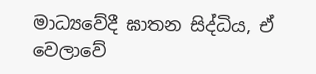මාධ්‍යවේදී ඝාතන සිද්ධිය, ඒ වෙලාවේ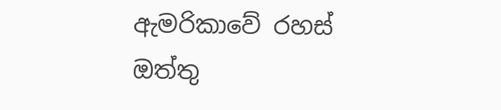ඇමරිකාවේ රහස් ඔත්තු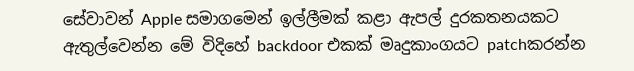සේවාවන් Apple සමාගමෙන් ඉල්ලීමක් කළා ඇපල් දුරකතනයකට ඇතුල්වෙන්න මේ විදිහේ backdoor එකක් මෘදුකාංගයට patchකරන්න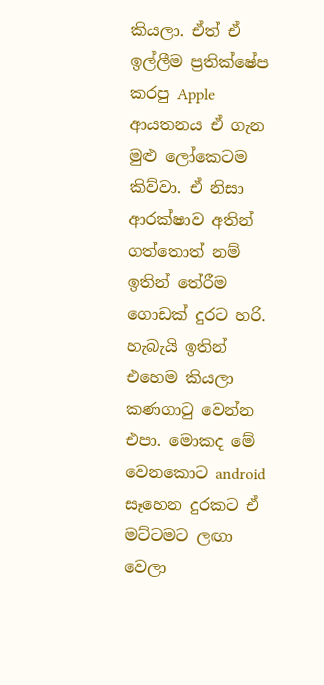කියලා. ඒත් ඒ ඉල්ලීම ප්‍රතික්ෂේප කරපු Apple ආයතනය ඒ ගැන මුළු ලෝකෙටම කිව්වා. ඒ නිසා ආරක්ෂාව අතින් ගත්තොත් නම් ඉතින් තේරීම ගොඩක් දුරට හරි. හැබැයි ඉතින් එහෙම කියලා කණගාටු වෙන්න එපා. මොකද මේ වෙනකොට android සෑහෙන දුරකට ඒ මට්ටමට ලඟා වෙලා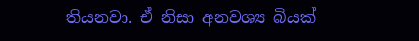තියනවා. ඒ නිසා අනවශ්‍ය බියක්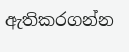ඇතිකරගන්න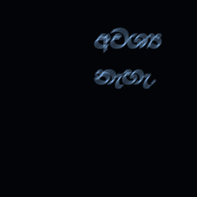අවශ්‍ය නැහැ.